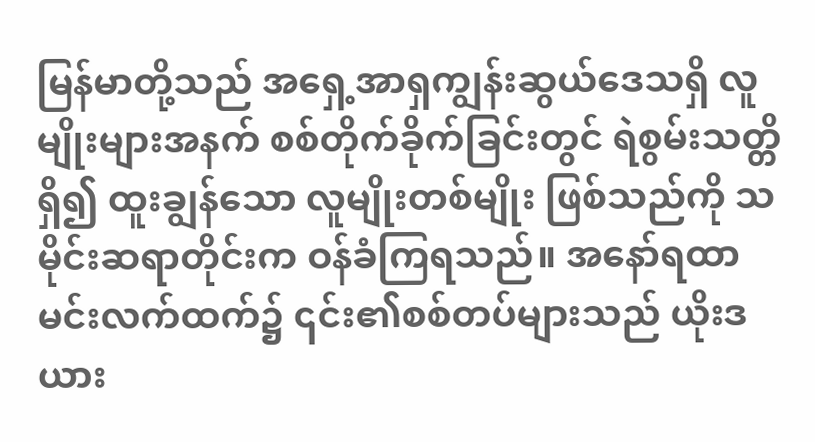မြန်မာတို့သည် အရှေ့အာရှကျွန်းဆွယ်ဒေသရှိ လူမျိုးများအနက် စစ်တိုက်ခိုက်ခြင်းတွင် ရဲစွမ်းသတ္တိရှိ၍ ထူးချွန်သော လူမျိုးတစ်မျိုး ဖြစ်သည်ကို သမိုင်းဆရာတိုင်းက ဝန်ခံကြရသည်။ အနော်ရထာမင်းလက်ထက်၌ ၎င်း၏စစ်တပ်များသည် ယိုးဒယား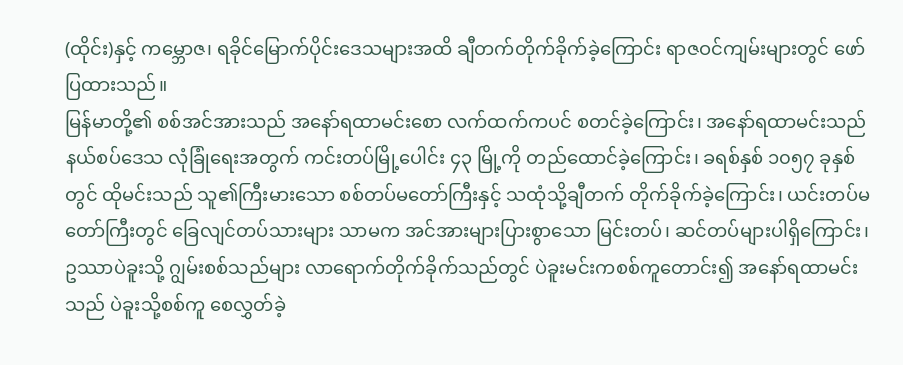(ထိုင်း)နှင့် ကမ္ဘောဇ၊ ရခိုင်မြောက်ပိုင်းဒေသများအထိ ချီတက်တိုက်ခိုက်ခဲ့ကြောင်း ရာဇဝင်ကျမ်းများတွင် ဖော်ပြထားသည်။
မြန်မာတို့၏ စစ်အင်အားသည် အနော်ရထာမင်းစော လက်ထက်ကပင် စတင်ခဲ့ကြောင်း၊ အနော်ရထာမင်းသည် နယ်စပ်ဒေသ လုံခြုံရေးအတွက် ကင်းတပ်မြို့ပေါင်း ၄၃ မြို့ကို တည်ထောင်ခဲ့ကြောင်း၊ ခရစ်နှစ် ၁၀၅၇ ခုနှစ်တွင် ထိုမင်းသည် သူ၏ကြီးမားသော စစ်တပ်မတော်ကြီးနှင့် သထုံသို့ချီတက် တိုက်ခိုက်ခဲ့ကြောင်း၊ ယင်းတပ်မတော်ကြီးတွင် ခြေလျင်တပ်သားများ သာမက အင်အားများပြားစွာသော မြင်းတပ်၊ ဆင်တပ်များပါရှိကြောင်း၊ ဥဿာပဲခူးသို့ ဂျွမ်းစစ်သည်များ လာရောက်တိုက်ခိုက်သည်တွင် ပဲခူးမင်းကစစ်ကူတောင်း၍ အနော်ရထာမင်းသည် ပဲခူးသို့စစ်ကူ စေလွှတ်ခဲ့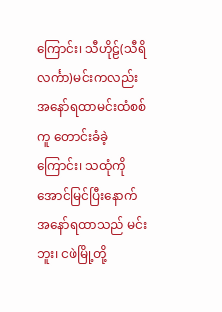ကြောင်း၊ သီဟိုဠ်(သီရိလင်္ကာ)မင်းကလည်း အနော်ရထာမင်းထံစစ်ကူ တောင်းခံခဲ့ကြောင်း၊ သထုံကို အောင်မြင်ပြီးနောက် အနော်ရထာသည် မင်းဘူး၊ ငဖဲမြို့တို့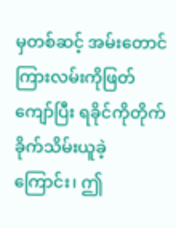မှတစ်ဆင့် အမ်းတောင်ကြားလမ်းကိုဖြတ်ကျော်ပြီး ရခိုင်ကိုတိုက်ခိုက်သိမ်းယူခဲ့ကြောင်း၊ ဤ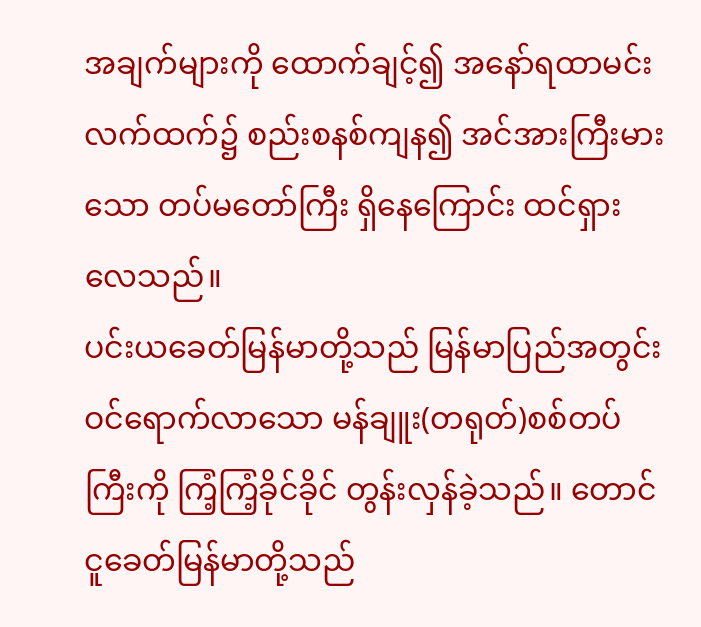အချက်များကို ထောက်ချင့်၍ အနော်ရထာမင်းလက်ထက်၌ စည်းစနစ်ကျန၍ အင်အားကြီးမားသော တပ်မတော်ကြီး ရှိနေကြောင်း ထင်ရှားလေသည်။
ပင်းယခေတ်မြန်မာတို့သည် မြန်မာပြည်အတွင်း ဝင်ရောက်လာသော မန်ချူး(တရုတ်)စစ်တပ်ကြီးကို ကြံ့ကြံ့ခိုင်ခိုင် တွန်းလှန်ခဲ့သည်။ တောင်ငူခေတ်မြန်မာတို့သည်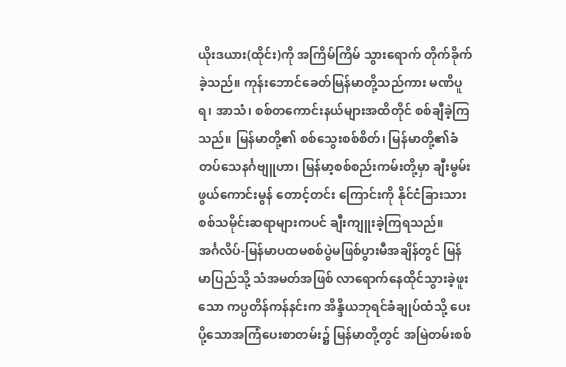ယိုးဒယား(ထိုင်း)ကို အကြိမ်ကြိမ် သွားရောက် တိုက်ခိုက်ခဲ့သည်။ ကုန်းဘောင်ခေတ်မြန်မာတို့သည်ကား မဏိပူရ၊ အာသံ၊ စစ်တကောင်းနယ်များအထိတိုင် စစ်ချီခဲ့ကြသည်။ မြန်မာတို့၏ စစ်သွေးစစ်စိတ်၊ မြန်မာတို့၏ခံတပ်သေနင်္ဂဗျူဟာ၊ မြန်မာ့စစ်စည်းကမ်းတို့မှာ ချီးမွမ်းဖွယ်ကောင်းမွန် တောင့်တင်း ကြောင်းကို နိုင်ငံခြားသား စစ်သမိုင်းဆရာများကပင် ချီးကျူးခဲ့ကြရသည်။
အင်္ဂလိပ်-မြန်မာပထမစစ်ပွဲမဖြစ်ပွားမီအချိန်တွင် မြန်မာပြည်သို့ သံအမတ်အဖြစ် လာရောက်နေထိုင်သွားခဲ့ဖူးသော ကပ္ပတိန်ကန်နင်းက အိန္ဒိယဘုရင်ခံချုပ်ထံသို့ ပေးပို့သောအကြံပေးစာတမ်း၌ မြန်မာတို့တွင် အမြဲတမ်းစစ်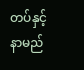တပ်နှင့် နာမည်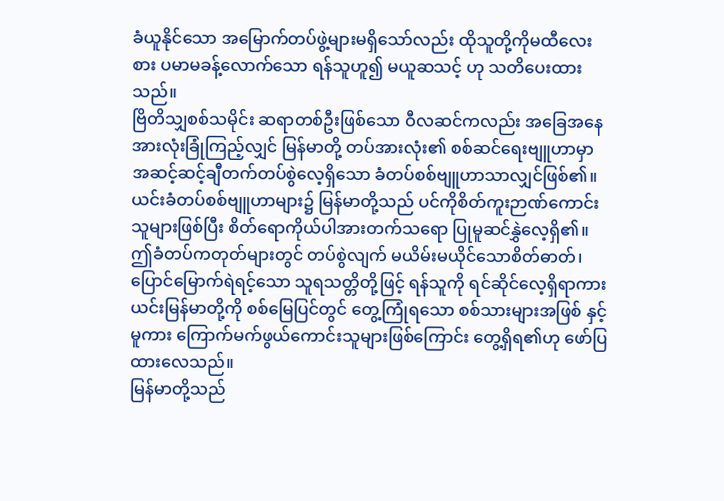ခံယူနိုင်သော အမြောက်တပ်ဖွဲ့များမရှိသော်လည်း ထိုသူတို့ကိုမထီလေးစား ပမာမခန့်လောက်သော ရန်သူဟူ၍ မယူဆသင့် ဟု သတိပေးထားသည်။
ဗြိတိသျှစစ်သမိုင်း ဆရာတစ်ဦးဖြစ်သော ဝီလဆင်ကလည်း အခြေအနေအားလုံးခြုံကြည့်လျှင် မြန်မာတို့ တပ်အားလုံး၏ စစ်ဆင်ရေးဗျူဟာမှာ အဆင့်ဆင့်ချီတက်တပ်စွဲလေ့ရှိသော ခံတပ်စစ်ဗျူဟာသာလျှင်ဖြစ်၏။
ယင်းခံတပ်စစ်ဗျူဟာများ၌ မြန်မာတို့သည် ပင်ကိုစိတ်ကူးဉာဏ်ကောင်းသူများဖြစ်ပြီး စိတ်ရောကိုယ်ပါအားတက်သရော ပြုမူဆင်နွှဲလေ့ရှိ၏။ ဤခံတပ်ကတုတ်များတွင် တပ်စွဲလျက် မယိမ်းမယိုင်သောစိတ်ဓာတ်၊ ပြောင်မြောက်ရဲရင့်သော သူရသတ္တိတို့ဖြင့် ရန်သူကို ရင်ဆိုင်လေ့ရှိရာကား ယင်းမြန်မာတို့ကို စစ်မြေပြင်တွင် တွေ့ကြုံရသော စစ်သားများအဖြစ် နှင့်မူကား ကြောက်မက်ဖွယ်ကောင်းသူများဖြစ်ကြောင်း တွေ့ရှိရ၏ဟု ဖော်ပြထားလေသည်။
မြန်မာတို့သည်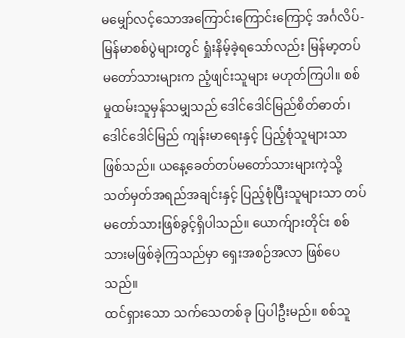မမျှော်လင့်သောအကြောင်းကြောင်းကြောင့် အင်္ဂလိပ်-မြန်မာစစ်ပွဲများတွင် ရှုံးနိမ့်ခဲ့ရသော်လည်း မြန်မာ့တပ်မတော်သားများက ညံ့ဖျင်းသူများ မဟုတ်ကြပါ။ စစ်မှုထမ်းသူမှန်သမျှသည် ဒေါင်ဒေါင်မြည်စိတ်ဓာတ်၊ ဒေါင်ဒေါင်မြည် ကျန်းမာရေးနှင့် ပြည့်စုံသူများသာ ဖြစ်သည်။ ယနေ့ခေတ်တပ်မတော်သားများကဲ့သို့ သတ်မှတ်အရည်အချင်းနှင့် ပြည့်စုံပြီးသူများသာ တပ်မတော်သားဖြစ်ခွင့်ရှိပါသည်။ ယောက်ျားတိုင်း စစ်သားမဖြစ်ခဲ့ကြသည်မှာ ရှေးအစဉ်အလာ ဖြစ်ပေသည်။
ထင်ရှားသော သက်သေတစ်ခု ပြပါဦးမည်။ စစ်သူ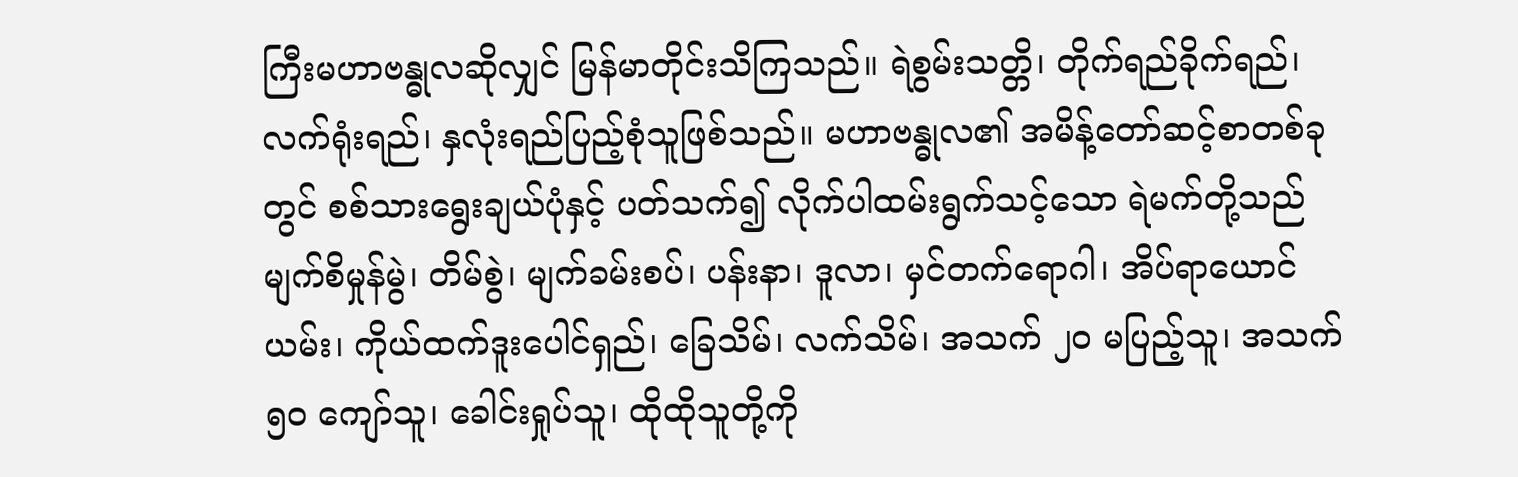ကြီးမဟာဗန္ဓုလဆိုလျှင် မြန်မာတိုင်းသိကြသည်။ ရဲစွမ်းသတ္တိ၊ တိုက်ရည်ခိုက်ရည်၊ လက်ရုံးရည်၊ နှလုံးရည်ပြည့်စုံသူဖြစ်သည်။ မဟာဗန္ဓုလ၏ အမိန့်တော်ဆင့်စာတစ်ခုတွင် စစ်သားရွေးချယ်ပုံနှင့် ပတ်သက်၍ လိုက်ပါထမ်းရွက်သင့်သော ရဲမက်တို့သည် မျက်စိမှုန်မွဲ၊ တိမ်စွဲ၊ မျက်ခမ်းစပ်၊ ပန်းနာ၊ ဒူလာ၊ မှင်တက်ရောဂါ၊ အိပ်ရာယောင်ယမ်း၊ ကိုယ်ထက်ဒူးပေါင်ရှည်၊ ခြေသိမ်၊ လက်သိမ်၊ အသက် ၂၀ မပြည့်သူ၊ အသက် ၅၀ ကျော်သူ၊ ခေါင်းရှုပ်သူ၊ ထိုထိုသူတို့ကို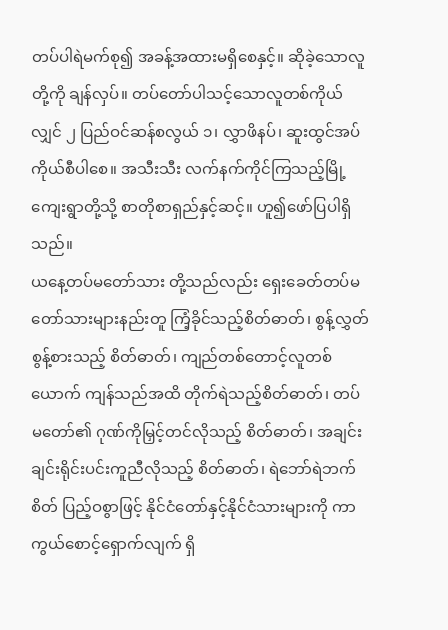တပ်ပါရဲမက်စု၍ အခန့်အထားမရှိစေနှင့်။ ဆိုခဲ့သောလူတို့ကို ချန်လှပ်။ တပ်တော်ပါသင့်သောလူတစ်ကိုယ်လျှင် ၂ ပြည်ဝင်ဆန်စလွယ် ၁၊ လွှာဖိနပ်၊ ဆူးထွင်အပ်ကိုယ်စီပါစေ။ အသီးသီး လက်နက်ကိုင်ကြသည့်မြို့ကျေးရွာတို့သို့ စာတိုစာရှည်နှင့်ဆင့်။ ဟူ၍ဖော်ပြပါရှိသည်။
ယနေ့တပ်မတော်သား တို့သည်လည်း ရှေးခေတ်တပ်မတော်သားများနည်းတူ ကြံ့ခိုင်သည့်စိတ်ဓာတ်၊ စွန့်လွှတ်စွန့်စားသည့် စိတ်ဓာတ်၊ ကျည်တစ်တောင့်လူတစ်ယောက် ကျန်သည်အထိ တိုက်ရဲသည့်စိတ်ဓာတ်၊ တပ်မတော်၏ ဂုဏ်ကိုမြှင့်တင်လိုသည့် စိတ်ဓာတ်၊ အချင်းချင်းရိုင်းပင်းကူညီလိုသည့် စိတ်ဓာတ်၊ ရဲဘော်ရဲဘက်စိတ် ပြည့်ဝစွာဖြင့် နိုင်ငံတော်နှင့်နိုင်ငံသားများကို ကာကွယ်စောင့်ရှောက်လျက် ရှိ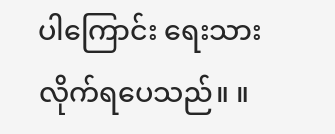ပါကြောင်း ရေးသားလိုက်ရပေသည်။ ။